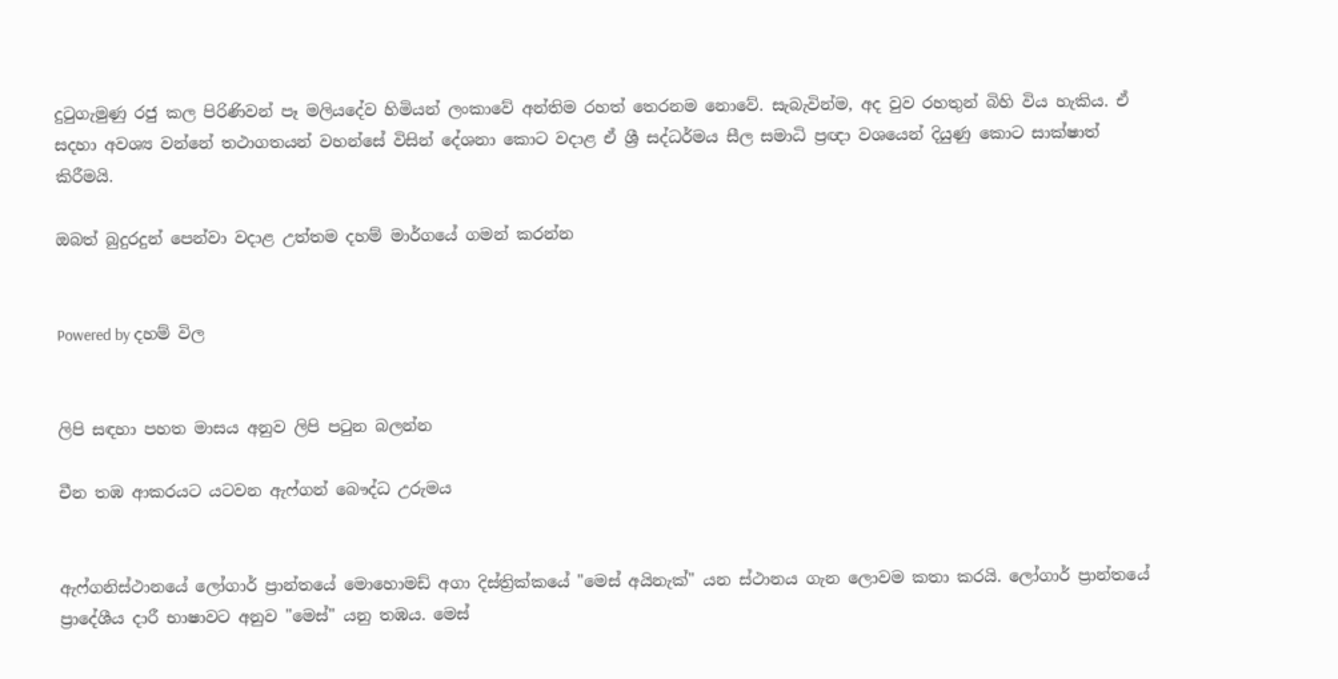දුටුගැමුණු රජු කල පිරිණිවන් පෑ මලියදේව හිමියන් ලංකාවේ අන්තිම රහත් තෙරනම නොවේ. සැබැවින්ම, අද වුව රහතුන් බිහි විය හැකිය. ඒ සදහා අවශ්‍ය වන්නේ තථාගතයන් වහන්සේ විසින් දේශනා කොට වදාළ ඒ ශ්‍රී සද්ධර්මය සීල සමාධි ප්‍රඥා වශයෙන් දියුණු කොට සාක්ෂාත් කිරීමයි.

ඔබත් බුදුරදුන් පෙන්වා වදාළ උත්තම දහම් මාර්ගයේ ගමන් කරන්න


Powered by දහම් විල


ලිපි සඳහා පහත මාසය අනුව ලිපි පටුන බලන්න

චීන තඹ ආකරයට යටවන ඇෆ්ගන් බෞද්ධ උරුමය


ඇෆ්ගනිස්‌ථානයේ ලෝගාර් ප්‍රාන්තයේ මොහොමඩ් අගා දිස්‌ත්‍රික්‌කයේ "මෙස්‌ අයිනැක්‌" යන ස්‌ථානය ගැන ලොවම කතා කරයි. ලෝගාර් ප්‍රාන්තයේ ප්‍රාදේශීය දාරී භාෂාවට අනුව "මෙස්‌" යනු තඹය. මෙස්‌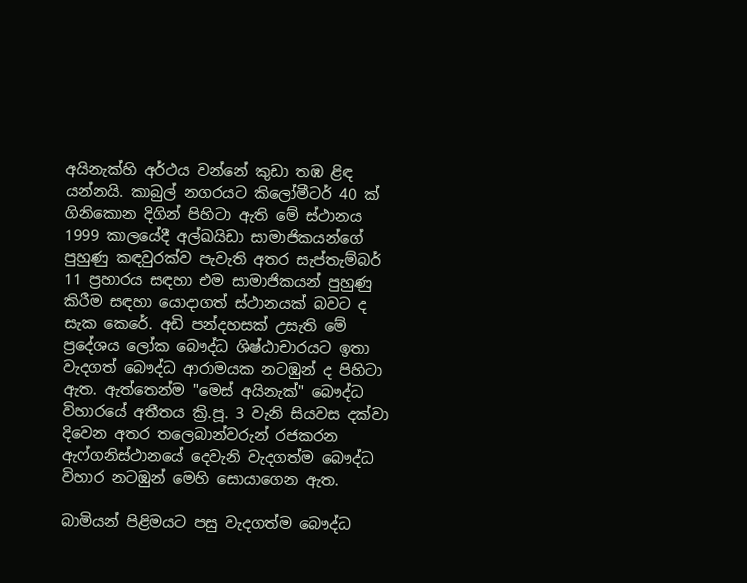අයිනැක්‌හි අර්ථය වන්නේ කුඩා තඹ ළිඳ යන්නයි. කාබුල් නගරයට කිලෝමීටර් 40 ක්‌ ගිනිකොන දිගින් පිහිටා ඇති මේ ස්‌ථානය 1999 කාලයේදී අල්ඛයිඩා සාමාජිකයන්ගේ පුහුණු කඳවුරක්‌ව පැවැති අතර සැප්තැම්බර් 11 ප්‍රහාරය සඳහා එම සාමාජිකයන් පුහුණු කිරීම සඳහා යොදාගත් ස්‌ථානයක්‌ බවට ද සැක කෙරේ. අඩි පන්දහසක්‌ උසැති මේ ප්‍රදේශය ලෝක බෞද්ධ ශිෂ්ඨාචාරයට ඉතා වැදගත් බෞද්ධ ආරාමයක නටඹුන් ද පිහිටා ඇත. ඇත්තෙන්ම "මෙස්‌ අයිනැක්‌" බෞද්ධ විහාරයේ අතීතය ක්‍රි.පූ. 3 වැනි සියවස දක්‌වා දිවෙන අතර තලෙබාන්වරුන් රජකරන ඇෆ්ගනිස්‌ථානයේ දෙවැනි වැදගත්ම බෞද්ධ විහාර නටඹුන් මෙහි සොයාගෙන ඇත.

බාමියන් පිළිමයට පසු වැදගත්ම බෞද්ධ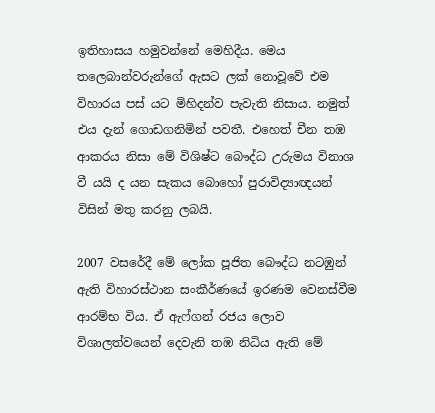ඉතිහාසය හමුවන්නේ මෙහිදීය. මෙය තලෙබාන්වරුන්ගේ ඇසට ලක්‌ නොවූවේ එම විහාරය පස්‌ යට මිහිදන්ව පැවැති නිසාය. නමුත් එය දැන් ගොඩගනිමින් පවතී. එහෙත් චීන තඹ ආකරය නිසා මේ විශිෂ්ට බෞද්ධ උරුමය විනාශ වී යයි ද යන සැකය බොහෝ පුරාවිද්‍යාඥයන් විසින් මතු කරනු ලබයි.

2007 වසරේදී මේ ලෝක පූජිත බෞද්ධ නටඹුන් ඇති විහාරස්‌ථාන සංකීර්ණයේ ඉරණම වෙනස්‌වීම ආරම්භ විය. ඒ ඇෆ්ගන් රජය ලොව විශාලත්වයෙන් දෙවැනි තඹ නිධිය ඇති මේ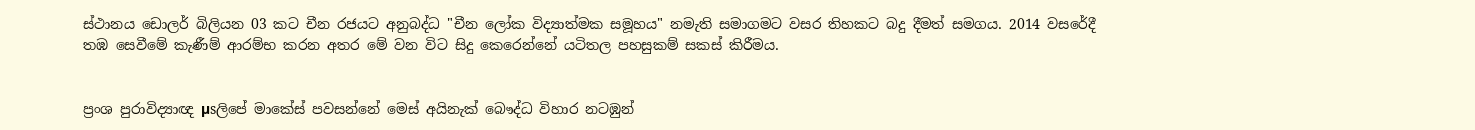ස්‌ථානය ඩොලර් බිලියන 03 කට චීන රජයට අනුබද්ධ "චීන ලෝක විද්‍යාත්මක සමූහය" නමැති සමාගමට වසර තිහකට බදු දීමත් සමගය. 2014 වසරේදී තඹ සෙවීමේ කැණීම් ආරම්භ කරන අතර මේ වන විට සිදු කෙරෙන්නේ යටිතල පහසුකම් සකස්‌ කිරීමය.


ප්‍රංශ පුරාවිද්‍යාඥ µsලිපේ මාකේස්‌ පවසන්නේ මෙස්‌ අයිනැක්‌ බෞද්ධ විහාර නටඹුන්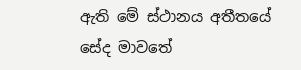ඇති මේ ස්‌ථානය අතීතයේ සේද මාවතේ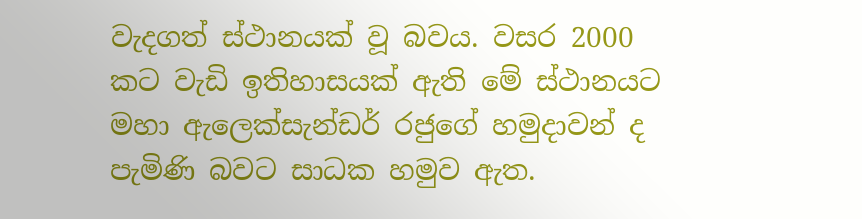වැදගත් ස්‌ථානයක්‌ වූ බවය. වසර 2000 කට වැඩි ඉතිහාසයක්‌ ඇති මේ ස්‌ථානයට මහා ඇලෙක්‌සැන්ඩර් රජුගේ හමුදාවන් ද පැමිණි බවට සාධක හමුව ඇත.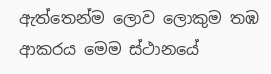ඇත්තෙන්ම ලොව ලොකුම තඹ ආකරය මෙම ස්‌ථානයේ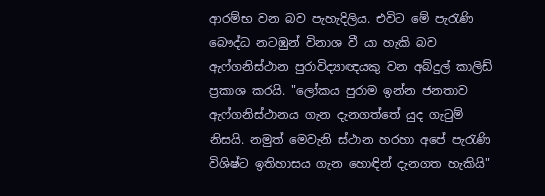ආරම්භ වන බව පැහැදිලිය. එවිට මේ පැරැණි බෞද්ධ නටඹුන් විනාශ වී යා හැකි බව ඇෆ්ගනිස්‌ථාන පුරාවිද්‍යාඥයකු වන අබ්දුල් කාලිඩ් ප්‍රකාශ කරයි. "ලෝකය පුරාම ඉන්න ජනතාව ඇෆ්ගනිස්‌ථානය ගැන දැනගත්තේ යුද ගැටුම් නිසයි. නමුත් මෙවැනි ස්‌ථාන හරහා අපේ පැරැණි විශිෂ්ට ඉතිහාසය ගැන හොඳින් දැනගත හැකියි"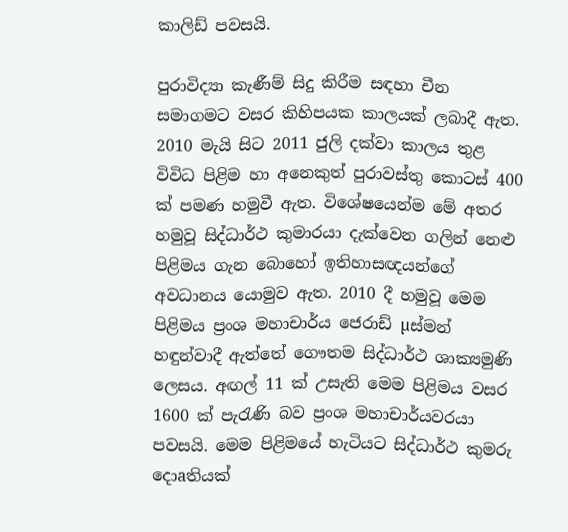කාලිඩ් පවසයි.

පුරාවිද්‍යා කැණීම් සිදු කිරීම සඳහා චීන සමාගමට වසර කිහිපයක කාලයක්‌ ලබාදී ඇත. 2010 මැයි සිට 2011 ජුලි දක්‌වා කාලය තුළ විවිධ පිළිම හා අනෙකුත් පුරාවස්‌තු කොටස්‌ 400 ක්‌ පමණ හමුවී ඇත. විශේෂයෙන්ම මේ අතර හමුවූ සිද්ධාර්ථ කුමාරයා දැක්‌වෙන ගලින් නෙළු පිළිමය ගැන බොහෝ ඉතිහාසඥයන්ගේ අවධානය යොමුව ඇත. 2010 දී හමුවූ මෙම පිළිමය ප්‍රංශ මහාචාර්ය ජෙරාඩ් µස්‌මන් හඳුන්වාදී ඇත්තේ ගෞතම සිද්ධාර්ථ ශාක්‍යමුණි ලෙසය. අඟල් 11 ක්‌ උසැති මෙම පිළිමය වසර 1600 ක්‌ පැරැණි බව ප්‍රංශ මහාචාර්යවරයා පවසයි. මෙම පිළිමයේ හැටියට සිද්ධාර්ථ කුමරු දොaතියක්‌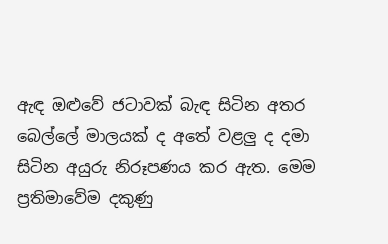ඇඳ ඔළුවේ ජටාවක්‌ බැඳ සිටින අතර බෙල්ලේ මාලයක්‌ ද අතේ වළලු ද දමා සිටින අයුරු නිරූපණය කර ඇත. මෙම ප්‍රතිමාවේම දකුණු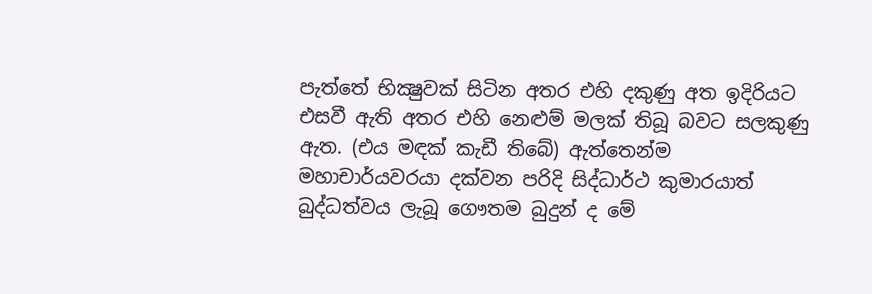පැත්තේ භික්‍ෂුවක්‌ සිටින අතර එහි දකුණු අත ඉදිරියට එසවී ඇති අතර එහි නෙළුම් මලක්‌ තිබූ බවට සලකුණු ඇත. (එය මඳක්‌ කැඩී තිබේ) ඇත්තෙන්ම මහාචාර්යවරයා දක්‌වන පරිදි සිද්ධාර්ථ කුමාරයාත් බුද්ධත්වය ලැබූ ගෞතම බුදුන් ද මේ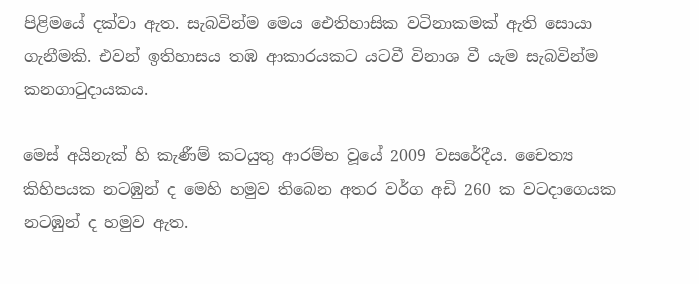පිළිමයේ දක්‌වා ඇත. සැබවින්ම මෙය ඓතිහාසික වටිනාකමක්‌ ඇති සොයා ගැනීමකි. එවන් ඉතිහාසය තඹ ආකාරයකට යටවී විනාශ වී යැම සැබවින්ම කනගාටුදායකය.

මෙස්‌ අයිනැක්‌ හි කැණීම් කටයුතු ආරම්භ වූයේ 2009 වසරේදීය. චෛත්‍ය කිහිපයක නටඹුන් ද මෙහි හමුව තිබෙන අතර වර්ග අඩි 260 ක වටදාගෙයක නටඹුන් ද හමුව ඇත.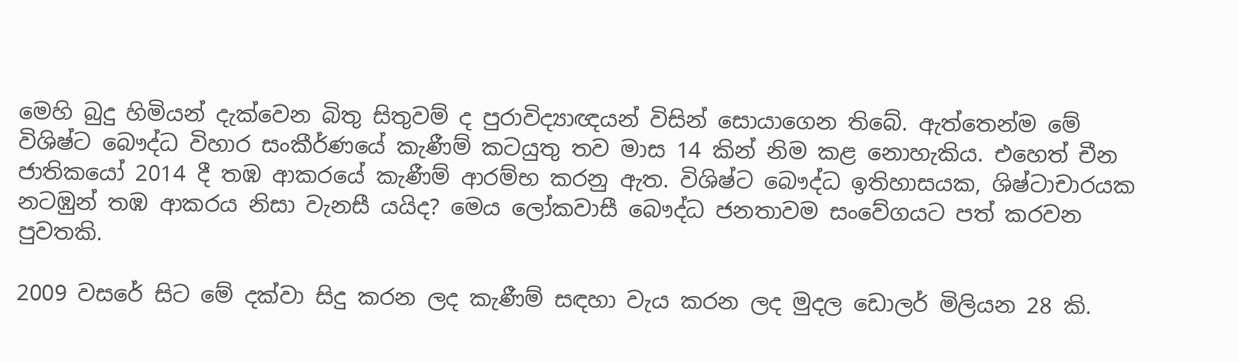මෙහි බුදු හිමියන් දැක්‌වෙන බිතු සිතුවම් ද පුරාවිද්‍යාඥයන් විසින් සොයාගෙන තිබේ. ඇත්තෙන්ම මේ විශිෂ්ට බෞද්ධ විහාර සංකීර්ණයේ කැණීම් කටයුතු තව මාස 14 කින් නිම කළ නොහැකිය. එහෙත් චීන ජාතිකයෝ 2014 දී තඹ ආකරයේ කැණීම් ආරම්භ කරනු ඇත. විශිෂ්ට බෞද්ධ ඉතිහාසයක, ශිෂ්ටාචාරයක නටඹුන් තඹ ආකරය නිසා වැනසී යයිද? මෙය ලෝකවාසී බෞද්ධ ජනතාවම සංවේගයට පත් කරවන පුවතකි.

2009 වසරේ සිට මේ දක්‌වා සිදු කරන ලද කැණීම් සඳහා වැය කරන ලද මුදල ඩොලර් මිලියන 28 කි.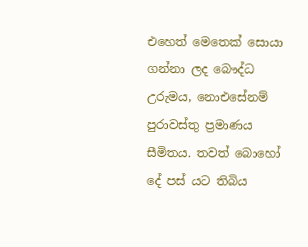එහෙත් මෙතෙක්‌ සොයා ගන්නා ලද බෞද්ධ උරුමය, නොඑසේනම් පුරාවස්‌තු ප්‍රමාණය සීමිතය. තවත් බොහෝ දේ පස්‌ යට තිබිය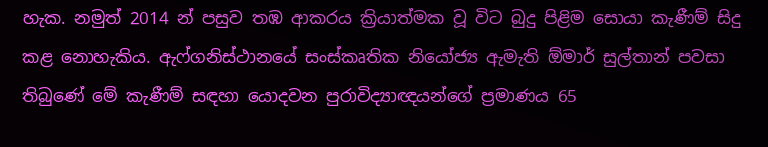හැක. නමුත් 2014 න් පසුව තඹ ආකරය ක්‍රියාත්මක වූ විට බුදු පිළිම සොයා කැණීම් සිදු කළ නොහැකිය. ඇෆ්ගනිස්‌ථානයේ සංස්‌කෘතික නියෝජ්‍ය ඇමැති ඕමාර් සුල්තාන් පවසා තිබුණේ මේ කැණීම් සඳහා යොදවන පුරාවිද්‍යාඥයන්ගේ ප්‍රමාණය 65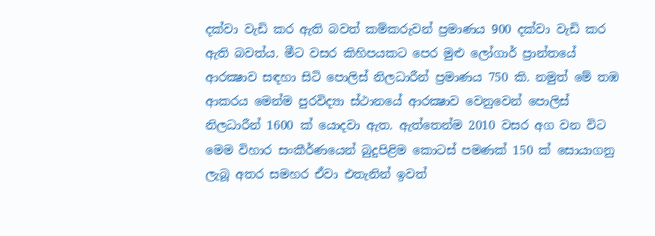දක්‌වා වැඩි කර ඇති බවත් කම්කරුවන් ප්‍රමාණය 900 දක්‌වා වැඩි කර ඇති බවත්ය. මීට වසර කිහිපයකට පෙර මුළු ලෝගාර් ප්‍රාන්තයේ ආරක්‍ෂාව සඳහා සිටි පොලිස්‌ නිලධාරීන් ප්‍රමාණය 750 කි. නමුත් මේ තඹ ආකරය මෙන්ම පුරවිද්‍යා ස්‌ථානයේ ආරක්‍ෂාව වෙනුවෙන් පොලිස්‌ නිලධාරීන් 1600 ක්‌ යොදවා ඇත. ඇත්තෙන්ම 2010 වසර අග වන විට මෙම විහාර සංකීර්ණයෙන් බුදුපිළිම කොටස්‌ පමණක්‌ 150 ක්‌ සොයාගනු ලැබූ අතර සමහර ඒවා එතැනින් ඉවත්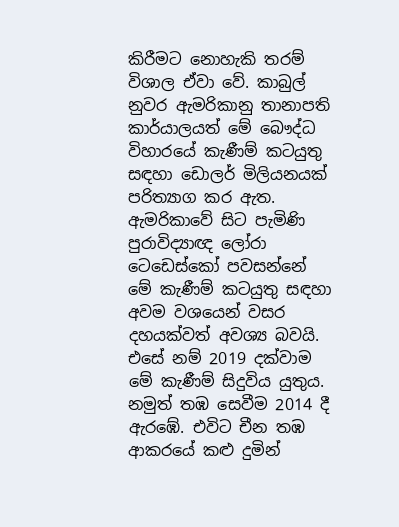කිරීමට නොහැකි තරම් විශාල ඒවා වේ. කාබුල් නුවර ඇමරිකානු තානාපති කාර්යාලයත් මේ බෞද්ධ විහාරයේ කැණීම් කටයුතු සඳහා ඩොලර් මිලියනයක්‌ පරිත්‍යාග කර ඇත. ඇමරිකාවේ සිට පැමිණි පුරාවිද්‍යාඥ ලෝරා ටෙඩෙස්‌කෝ පවසන්නේ මේ කැණීම් කටයුතු සඳහා අවම වශයෙන් වසර දහයක්‌වත් අවශ්‍ය බවයි. එසේ නම් 2019 දක්‌වාම මේ කැණීම් සිදුවිය යුතුය. නමුත් තඹ සෙවීම 2014 දී ඇරඹේ. එවිට චීන තඹ ආකරයේ කළු දුමින්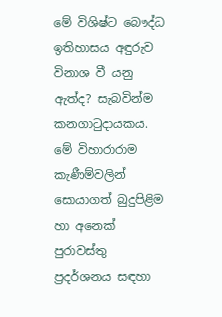මේ විශිෂ්ට බෞද්ධ ඉතිහාසය අඳුරුව විනාශ වී යනු ඇත්ද? සැබවින්ම කනගාටුදායකය. මේ විහාරාරාම කැණීම්වලින් සොයාගත් බුදුපිළිම හා අනෙක්‌ පුරාවස්‌තු ප්‍රදර්ශනය සඳහා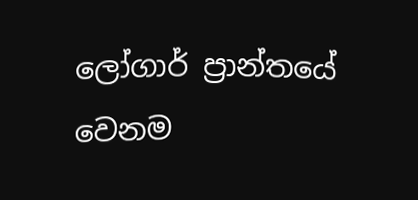ලෝගාර් ප්‍රාන්තයේ වෙනම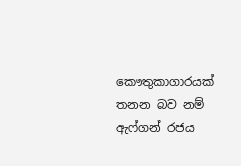කෞතුකාගාරයක්‌ තනන බව නම් ඇෆ්ගන් රජය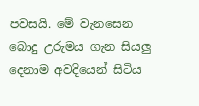පවසයි. මේ වැනසෙන බොදු උරුමය ගැන සියලු දෙනාම අවදියෙන් සිටිය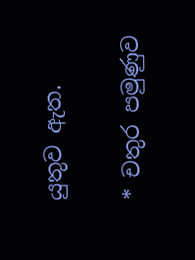යුතුව ඇත.

* චතුර පමුණුව